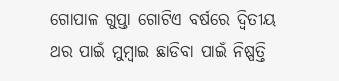ଗୋପାଳ ଗୁପ୍ତା ଗୋଟିଏ ବର୍ଷରେ ଦ୍ୱିତୀୟ ଥର ପାଇଁ ମୁମ୍ବାଇ ଛାଡିବା ପାଇଁ ନିଷ୍ପତ୍ତି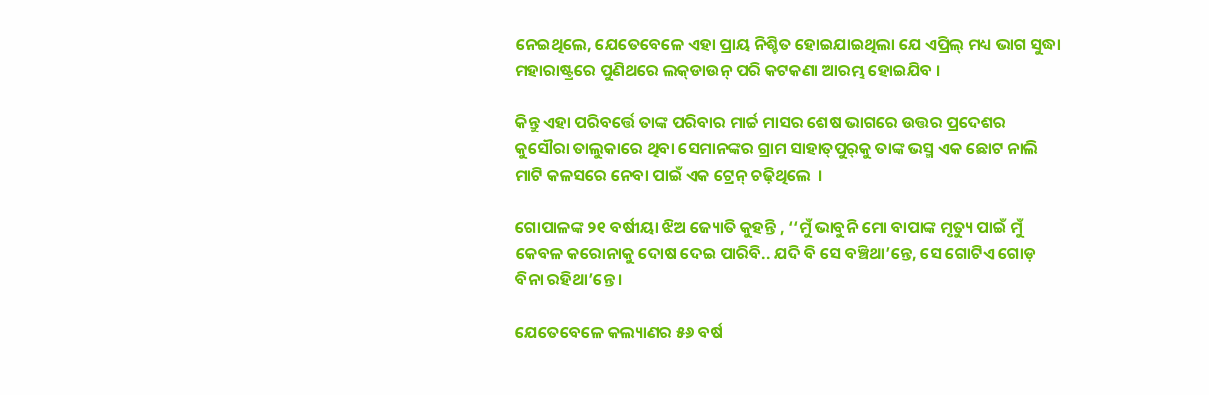ନେଇଥିଲେ, ଯେତେବେଳେ ଏହା ପ୍ରାୟ ନିଶ୍ଚିତ ହୋଇଯାଇଥିଲା ଯେ ଏପ୍ରିଲ୍‌ ମଧ୍ୟ ଭାଗ ସୁଦ୍ଧା ମହାରାଷ୍ଟ୍ରରେ ପୁଣିଥରେ ଲକ୍‌ଡାଉନ୍‌ ପରି କଟକଣା ଆରମ୍ଭ ହୋଇଯିବ ।

କିନ୍ତୁ ଏହା ପରିବର୍ତ୍ତେ ତାଙ୍କ ପରିବାର ମାର୍ଚ୍ଚ ମାସର ଶେଷ ଭାଗରେ ଉତ୍ତର ପ୍ରଦେଶର କୁସୌରା ତାଲୁକାରେ ଥିବା ସେମାନଙ୍କର ଗ୍ରାମ ସାହାତ୍‌ପୁର୍‌କୁ ତାଙ୍କ ଭସ୍ମ ଏକ ଛୋଟ ନାଲି ମାଟି କଳସରେ ନେବା ପାଇଁ ଏକ ଟ୍ରେନ୍‌ ଚଢ଼ିଥିଲେ  ।

ଗୋପାଳଙ୍କ ୨୧ ବର୍ଷୀୟା ଝିଅ ଜ୍ୟୋତି କୁହନ୍ତି , ‘‘ମୁଁ ଭାବୁନି ମୋ ବାପାଙ୍କ ମୃତ୍ୟୁ ପାଇଁ ମୁଁ କେବଳ କରୋନାକୁ ଦୋଷ ଦେଇ ପାରିବି.. ଯଦି ବି ସେ ବଞ୍ଚିଥା’ନ୍ତେ, ସେ ଗୋଟିଏ ଗୋଡ଼ ବିନା ରହିଥା’ନ୍ତେ ।

ଯେତେବେଳେ କଲ୍ୟାଣର ୫୬ ବର୍ଷ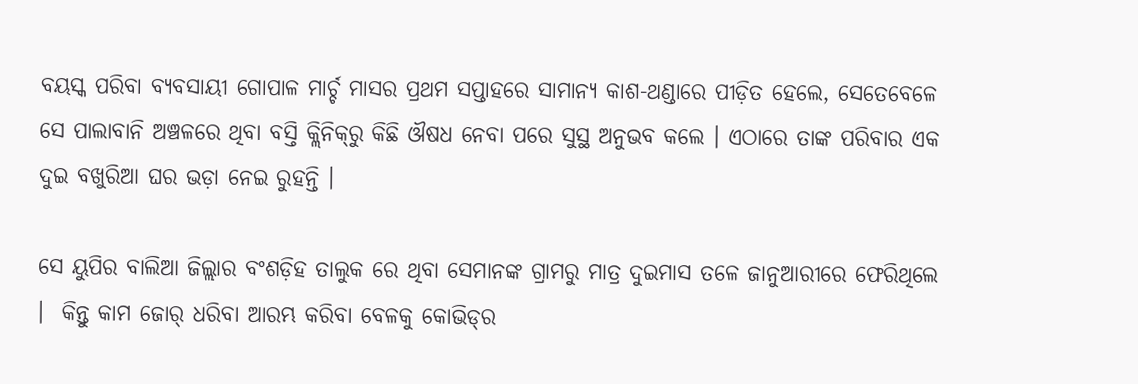ବୟସ୍କ ପରିବା ବ୍ୟବସାୟୀ ଗୋପାଳ ମାର୍ଚ୍ଚ ମାସର ପ୍ରଥମ ସପ୍ତାହରେ ସାମାନ୍ୟ କାଶ-ଥଣ୍ଡାରେ ପୀଡ଼ିତ ହେଲେ, ସେତେବେଳେ ସେ ପାଲାବାନି ଅଞ୍ଚଳରେ ଥିବା ବସ୍ତି କ୍ଲିନିକ୍‌ରୁ କିଛି ଔଷଧ ନେବା ପରେ ସୁସ୍ଥ ଅନୁଭବ କଲେ । ଏଠାରେ ତାଙ୍କ ପରିବାର ଏକ ଦୁଇ ବଖୁରିଆ ଘର ଭଡ଼ା ନେଇ ରୁହନ୍ତି ।

ସେ ୟୁପିର ବାଲିଆ ଜିଲ୍ଲାର ବଂଶଡ଼ିହ ତାଲୁକ ରେ ଥିବା ସେମାନଙ୍କ ଗ୍ରାମରୁ ମାତ୍ର ଦୁଇମାସ ତଳେ ଜାନୁଆରୀରେ ଫେରିଥିଲେ ।  କିନ୍ତୁ କାମ ଜୋର୍‌ ଧରିବା ଆରମ୍ଭ କରିବା ବେଳକୁ କୋଭିଡ୍‌ର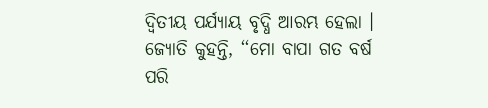ଦ୍ୱିତୀୟ ପର୍ଯ୍ୟାୟ ବୃଦ୍ଧି ଆରମ୍ଭ ହେଲା । ଜ୍ୟୋତି କୁହନ୍ତି, ‘‘ମୋ ବାପା ଗତ ବର୍ଷ ପରି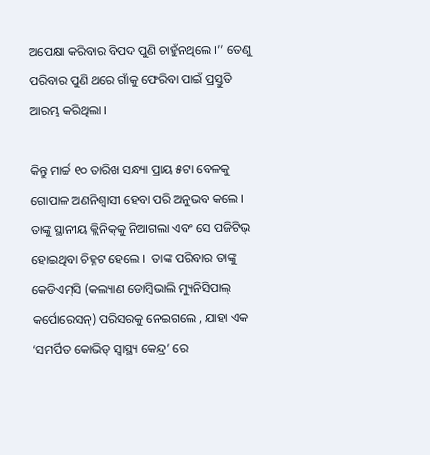ଅପେକ୍ଷା କରିବାର ବିପଦ ପୁଣି ଚାହୁଁନଥିଲେ ।’’ ତେଣୁ ପରିବାର ପୁଣି ଥରେ ଗାଁକୁ ଫେରିବା ପାଇଁ ପ୍ରସ୍ତୁତି ଆରମ୍ଭ କରିଥିଲା ।

କିନ୍ତୁ ମାର୍ଚ୍ଚ ୧୦ ତାରିଖ ସନ୍ଧ୍ୟା ପ୍ରାୟ ୫ଟା ବେଳକୁ ଗୋପାଳ ଅଣନିଶ୍ୱାସୀ ହେବା ପରି ଅନୁଭବ କଲେ । ତାଙ୍କୁ ସ୍ଥାନୀୟ କ୍ଲିନିକ୍‌କୁ ନିଆଗଲା ଏବଂ ସେ ପଜିଟିଭ୍‌ ହୋଇଥିବା ଚିହ୍ନଟ ହେଲେ ।  ତାଙ୍କ ପରିବାର ତାଙ୍କୁ କେଡିଏମ୍‌ସି (କଲ୍ୟାଣ ଡୋମ୍ବିଭାଲି ମ୍ୟୁନିସିପାଲ୍‌ କର୍ପୋରେସନ୍‌) ପରିସରକୁ ନେଇଗଲେ , ଯାହା ଏକ ‘ସମର୍ପିତ କୋଭିଡ୍‌ ସ୍ୱାସ୍ଥ୍ୟ କେନ୍ଦ୍ର’ ରେ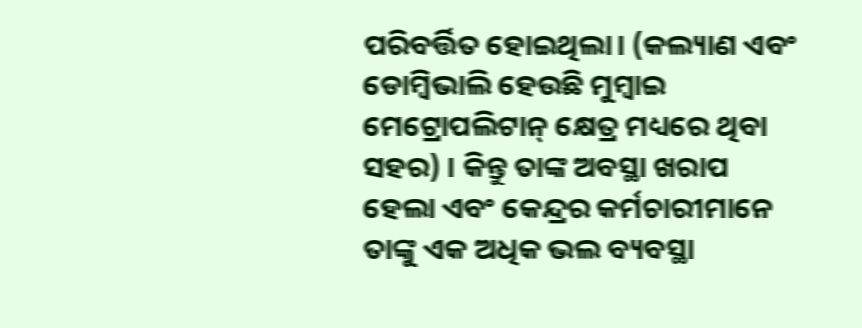ପରିବର୍ତ୍ତିତ ହୋଇଥିଲା। (କଲ୍ୟାଣ ଏବଂ ଡୋମ୍ବିଭାଲି ହେଉଛି ମୁମ୍ବାଇ ମେଟ୍ରୋପଲିଟାନ୍‌ କ୍ଷେତ୍ର ମଧ୍ୟରେ ଥିବା ସହର) । କିନ୍ତୁ ତାଙ୍କ ଅବସ୍ଥା ଖରାପ ହେଲା ଏବଂ କେନ୍ଦ୍ରର କର୍ମଚାରୀମାନେ ତାଙ୍କୁ ଏକ ଅଧିକ ଭଲ ବ୍ୟବସ୍ଥା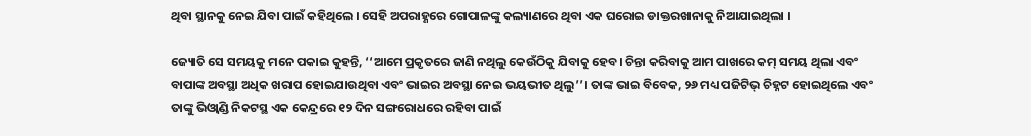ଥିବା ସ୍ଥାନକୁ ନେଇ ଯିବା ପାଇଁ କହିଥିଲେ । ସେହି ଅପରାହ୍ଣରେ ଗୋପାଳଙ୍କୁ କଲ୍ୟାଣରେ ଥିବା ଏକ ଘରୋଇ ଡାକ୍ତରଖାନାକୁ ନିଆଯାଇଥିଲା ।

ଜ୍ୟୋତି ସେ ସମୟକୁ ମନେ ପକାଇ କୁହନ୍ତି, ‘‘ଆମେ ପ୍ରକୃତରେ ଜାଣି ନଥିଲୁ କେଉଁଠିକୁ ଯିବାକୁ ହେବ। ଚିନ୍ତା କରିବାକୁ ଆମ ପାଖରେ କମ୍‌ ସମୟ ଥିଲା ଏବଂ ବାପାଙ୍କ ଅବସ୍ଥା ଅଧିକ ଖରାପ ହୋଇଯାଉଥିବା ଏବଂ ଭାଇର ଅବସ୍ଥା ନେଇ ଭୟଭୀତ ଥିଲୁ’’। ତାଙ୍କ ଭାଇ ବିବେକ, ୨୬ ମଧ୍ୟ ପଜିଟିଭ୍‌ ଚିହ୍ନଟ ହୋଇଥିଲେ ଏବଂ ତାଙ୍କୁ ଭିଓ୍ୱାଣ୍ଡି ନିକଟସ୍ଥ ଏକ କେନ୍ଦ୍ରରେ ୧୨ ଦିନ ସଙ୍ଗରୋଧରେ ରହିବା ପାଇଁ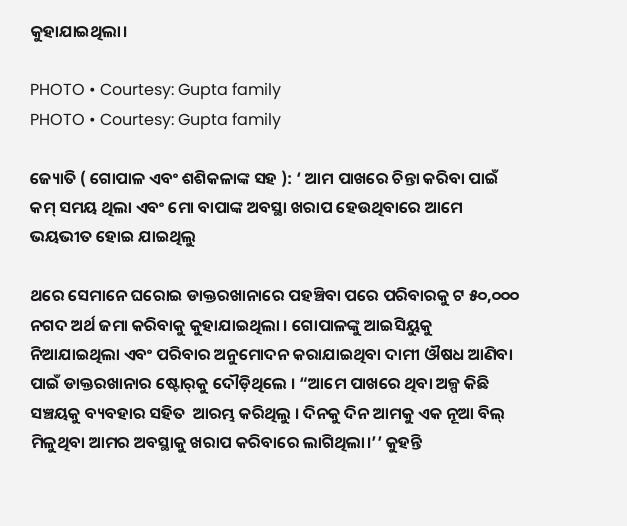କୁହାଯାଇଥିଲା।

PHOTO • Courtesy: Gupta family
PHOTO • Courtesy: Gupta family

ଜ୍ୟୋତି ( ଗୋପାଳ ଏବଂ ଶଶିକଳାଙ୍କ ସହ ): ‘ ଆମ ପାଖରେ ଚିନ୍ତା କରିବା ପାଇଁ କମ୍‌ ସମୟ ଥିଲା ଏବଂ ମୋ ବାପାଙ୍କ ଅବସ୍ଥା ଖରାପ ହେଉଥିବାରେ ଆମେ ଭୟଭୀତ ହୋଇ ଯାଇଥିଲୁ

ଥରେ ସେମାନେ ଘରୋଇ ଡାକ୍ତରଖାନାରେ ପହଞ୍ଚିବା ପରେ ପରିବାରକୁ ଟ ୫୦,୦୦୦ ନଗଦ ଅର୍ଥ ଜମା କରିବାକୁ କୁହାଯାଇଥିଲା । ଗୋପାଳଙ୍କୁ ଆଇସିୟୁକୁ ନିଆଯାଇଥିଲା ଏବଂ ପରିବାର ଅନୁମୋଦନ କରାଯାଇଥିବା ଦାମୀ ଔଷଧ ଆଣିବା ପାଇଁ ଡାକ୍ତରଖାନାର ଷ୍ଟୋର୍‌କୁ ଦୌଡ଼ିଥିଲେ । “ଆମେ ପାଖରେ ଥିବା ଅଳ୍ପ କିଛି ସଞ୍ଚୟକୁ ବ୍ୟବହାର ସହିତ  ଆରମ୍ଭ କରିଥିଲୁ । ଦିନକୁ ଦିନ ଆମକୁ ଏକ ନୂଆ ବିଲ୍ ମିଳୁଥିବା ଆମର ଅବସ୍ଥାକୁ ଖରାପ କରିବାରେ ଲାଗିଥିଲା।’’ କୁହନ୍ତି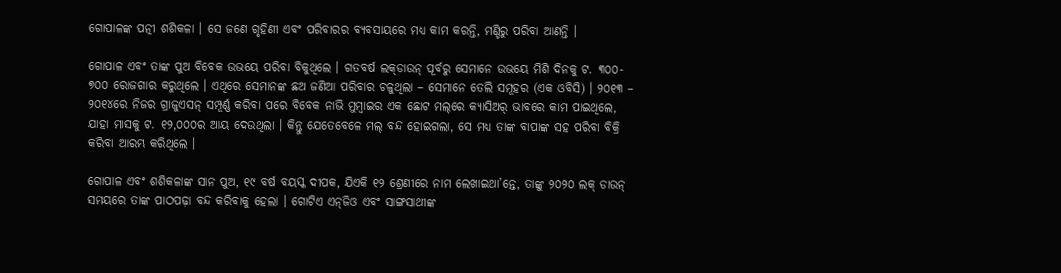ଗୋପାଳଙ୍କ ପତ୍ନୀ ଶଶିକଳା । ସେ ଜଣେ ଗୃହିଣୀ ଏବଂ ପରିବାରର ବ୍ୟବସାୟରେ ମଧ୍ୟ କାମ କରନ୍ତି, ମଣ୍ଡିରୁ ପରିବା ଆଣନ୍ତି ।

ଗୋପାଳ ଏବଂ ତାଙ୍କ ପୁଅ ବିବେକ ଉଭୟେ ପରିବା ବିକୁଥିଲେ । ଗତବର୍ଷ ଲକ୍‌ଡାଉନ୍‌ ପୂର୍ବରୁ ସେମାନେ ଉଭୟେ ମିଶି ଦିନକୁ ଟ. ୩୦୦- ୭୦୦ ରୋଜଗାର କରୁଥିଲେ । ଏଥିରେ ସେମାନଙ୍କ ଛଅ ଜଣିଆ ପରିବାର ଚଳୁଥିଲା – ସେମାନେ ତେଲି ସମୂହର (ଏକ ଓବିସି) । ୨୦୧୩ – ୨୦୧୪ରେ ନିଜର ଗ୍ରାଜୁଏସନ୍‌ ସମ୍ପୂର୍ଣ୍ଣ କରିବା ପରେ ବିବେକ ନାଭି ମୁମ୍ବାଇର ଏକ ଛୋଟ ମଲ୍‌ରେ କ୍ୟାସିଅର୍‌ ଭାବରେ କାମ ପାଇଥିଲେ, ଯାହା ମାସକୁ ଟ. ୧୨,୦୦୦ର ଆୟ ଦେଉଥିଲା । କିନ୍ତୁ ଯେତେବେଳେ ମଲ୍‌ ବନ୍ଦ ହୋଇଗଲା, ସେ ମଧ୍ୟ ତାଙ୍କ ବାପାଙ୍କ ସହ ପରିବା ବିକ୍ରି କରିବା ଆରମ୍ଭ କରିଥିଲେ ।

ଗୋପାଳ ଏବଂ ଶଶିକଳାଙ୍କ ସାନ ପୁଅ, ୧୯ ବର୍ଷ ବୟସ୍କ ଦୀପକ, ଯିଏକି ୧୨ ଶ୍ରେଣୀରେ ନାମ ଲେଖାଇଥା’ନ୍ତେ, ତାଙ୍କୁ ୨୦୨୦ ଲକ୍‌ ଡାଉନ୍‌ ସମୟରେ ତାଙ୍କ ପାଠପଢ଼ା ବନ୍ଦ କରିବାକୁ ହେଲା । ଗୋଟିଏ ଏନ୍‌ଜିଓ ଏବଂ ସାଙ୍ଗସାଥୀଙ୍କ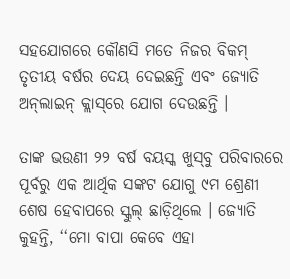ସହଯୋଗରେ କୌଣସି ମତେ ନିଜର ବିକମ୍‌ ତୃତୀୟ ବର୍ଷର ଦେୟ ଦେଇଛନ୍ତି ଏବଂ ଜ୍ୟୋତି ଅନ୍‌ଲାଇନ୍‌ କ୍ଲାସ୍‌ରେ ଯୋଗ ଦେଉଛନ୍ତି ।

ତାଙ୍କ ଭଉଣୀ ୨୨ ବର୍ଷ ବୟସ୍କ ଖୁସ୍‌ବୁ ପରିବାରରେ ପୂର୍ବରୁ ଏକ ଆର୍ଥିକ ସଙ୍କଟ ଯୋଗୁ ୯ମ ଶ୍ରେଣୀ ଶେଷ ହେବାପରେ ସ୍କୁଲ୍‌ ଛାଡ଼ିଥିଲେ । ଜ୍ୟୋତି କୁହନ୍ତି, ‘‘ମୋ ବାପା କେବେ ଏହା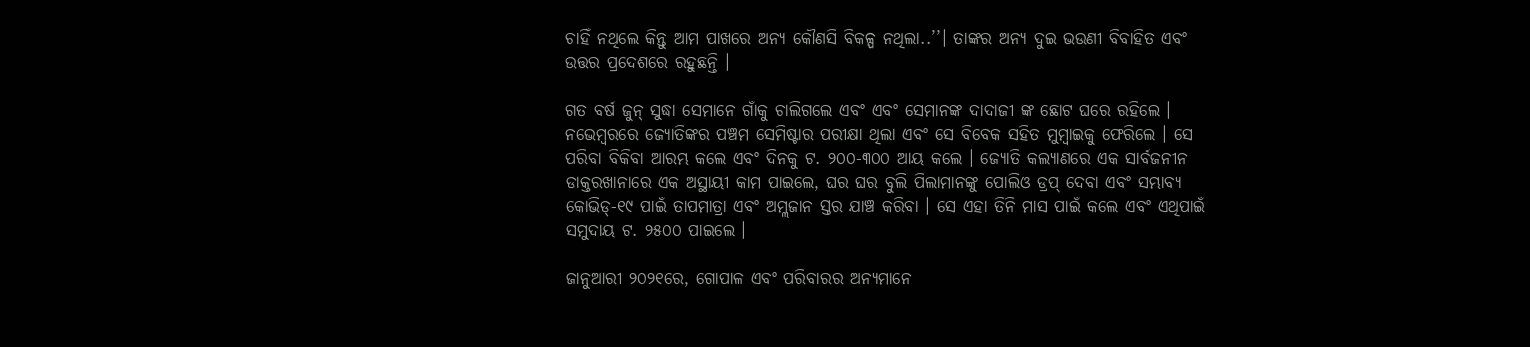ଚାହିଁ ନଥିଲେ କିନ୍ତୁ ଆମ ପାଖରେ ଅନ୍ୟ କୌଣସି ବିକଳ୍ପ ନଥିଲା..’’। ତାଙ୍କର ଅନ୍ୟ ଦୁଇ ଭଉଣୀ ବିବାହିତ ଏବଂ ଉତ୍ତର ପ୍ରଦେଶରେ ରହୁଛନ୍ତି ।

ଗତ ବର୍ଷ ଜୁନ୍‌ ସୁଦ୍ଧା ସେମାନେ ଗାଁକୁ ଚାଲିଗଲେ ଏବଂ ଏବଂ ସେମାନଙ୍କ ଦାଦାଜୀ ଙ୍କ ଛୋଟ ଘରେ ରହିଲେ । ନଭେମ୍ବରରେ ଜ୍ୟୋତିଙ୍କର ପଞ୍ଚମ ସେମିଷ୍ଟାର ପରୀକ୍ଷା ଥିଲା ଏବଂ ସେ ବିବେକ ସହିତ ମୁମ୍ବାଇକୁ ଫେରିଲେ । ସେ ପରିବା ବିକିବା ଆରମ୍ଭ କଲେ ଏବଂ ଦିନକୁ ଟ. ୨୦୦-୩୦୦ ଆୟ କଲେ । ଜ୍ୟୋତି କଲ୍ୟାଣରେ ଏକ ସାର୍ବଜନୀନ ଡାକ୍ତରଖାନାରେ ଏକ ଅସ୍ଥାୟୀ କାମ ପାଇଲେ, ଘର ଘର ବୁଲି ପିଲାମାନଙ୍କୁ ପୋଲିଓ ଡ୍ରପ୍‌ ଦେବା ଏବଂ ସମ୍ଭାବ୍ୟ କୋଭିଡ୍‌-୧୯ ପାଇଁ ତାପମାତ୍ରା ଏବଂ ଅମ୍ଲଜାନ ସ୍ତର ଯାଞ୍ଚ କରିବା । ସେ ଏହା ତିନି ମାସ ପାଇଁ କଲେ ଏବଂ ଏଥିପାଇଁ ସମୁଦାୟ ଟ. ୨୫୦୦ ପାଇଲେ ।

ଜାନୁଆରୀ ୨୦୨୧ରେ, ଗୋପାଳ ଏବଂ ପରିବାରର ଅନ୍ୟମାନେ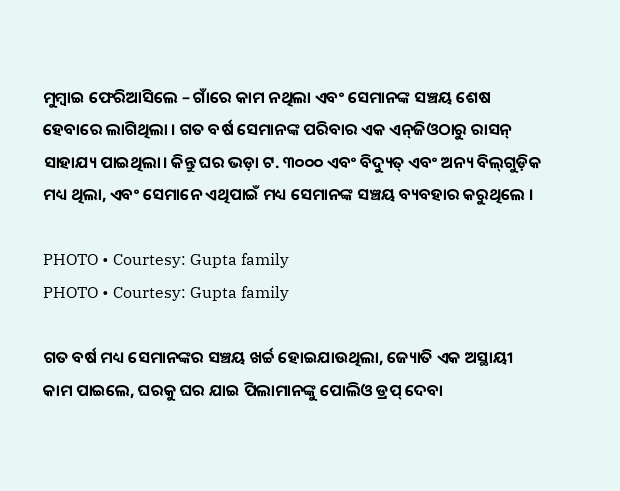ମୁମ୍ବାଇ ଫେରିଆସିଲେ – ଗାଁରେ କାମ ନଥିଲା ଏବଂ ସେମାନଙ୍କ ସଞ୍ଚୟ ଶେଷ ହେବାରେ ଲାଗିଥିଲା । ଗତ ବର୍ଷ ସେମାନଙ୍କ ପରିବାର ଏକ ଏନ୍‌ଜିଓଠାରୁ ରାସନ୍‌ ସାହାଯ୍ୟ ପାଇଥିଲା। କିନ୍ତୁ ଘର ଭଡ଼ା ଟ. ୩୦୦୦ ଏବଂ ବିଦ୍ୟୁତ୍‌ ଏବଂ ଅନ୍ୟ ବିଲ୍‌ଗୁଡ଼ିକ ମଧ୍ୟ ଥିଲା, ଏବଂ ସେମାନେ ଏଥିପାଇଁ ମଧ୍ୟ ସେମାନଙ୍କ ସଞ୍ଚୟ ବ୍ୟବହାର କରୁଥିଲେ ।

PHOTO • Courtesy: Gupta family
PHOTO • Courtesy: Gupta family

ଗତ ବର୍ଷ ମଧ୍ୟ ସେମାନଙ୍କର ସଞ୍ଚୟ ଖର୍ଚ୍ଚ ହୋଇଯାଉଥିଲା, ଜ୍ୟୋତି ଏକ ଅସ୍ଥାୟୀ କାମ ପାଇଲେ, ଘରକୁ ଘର ଯାଇ ପିଲାମାନଙ୍କୁ ପୋଲିଓ ଡ୍ରପ୍‌ ଦେବା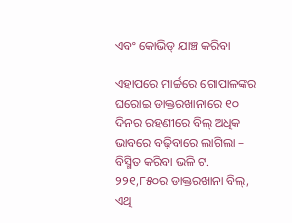ଏବଂ କୋଭିଡ୍‌ ଯାଞ୍ଚ କରିବା

ଏହାପରେ ମାର୍ଚ୍ଚରେ ଗୋପାଳଙ୍କର ଘରୋଇ ଡାକ୍ତରଖାନାରେ ୧୦ ଦିନର ରହଣୀରେ ବିଲ୍‌ ଅଧିକ ଭାବରେ ବଢ଼ିବାରେ ଲାଗିଲା – ବିସ୍ମିତ କରିବା ଭଳି ଟ. ୨୨୧,୮୫୦ର ଡାକ୍ତରଖାନା ବିଲ୍‌, ଏଥି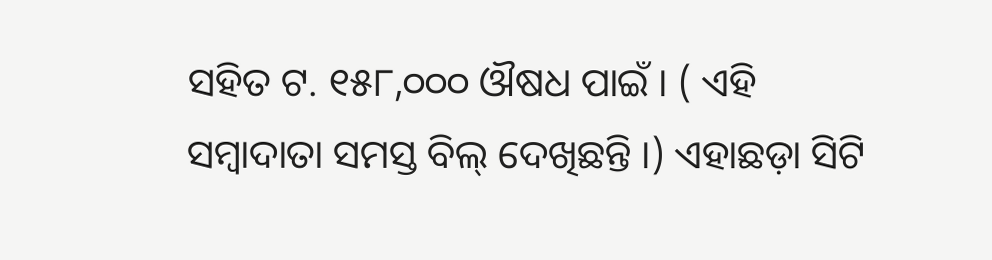ସହିତ ଟ. ୧୫୮,୦୦୦ ଔଷଧ ପାଇଁ । ( ଏହି ସମ୍ବାଦାତା ସମସ୍ତ ବିଲ୍‌ ଦେଖିଛନ୍ତି ।) ଏହାଛଡ଼ା ସିଟି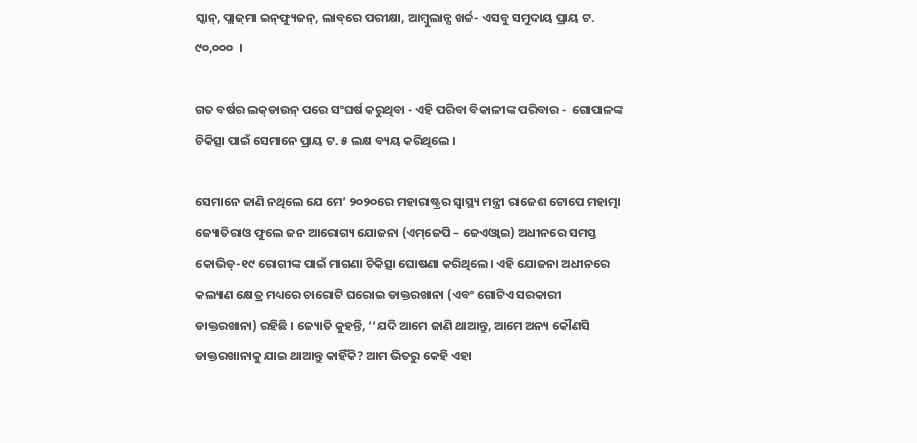ସ୍କାନ୍‌, ପ୍ଲାଜ୍‌ମା ଇନ୍‌ଫ୍ୟୁଜନ୍‌, ଲାବ୍‌ରେ ପରୀକ୍ଷା, ଆମ୍ବୁଲାନ୍ସ ଖର୍ଚ୍ଚ- ଏସବୁ ସମୁଦାୟ ପ୍ରାୟ ଟ. ୯୦,୦୦୦  ।

ଗତ ବର୍ଷର ଲକ୍‌ଡାଉନ୍‌ ପରେ ସଂଘର୍ଷ କରୁଥିବା - ଏହି ପରିବା ବିକାଳୀଙ୍କ ପରିବାର -  ଗୋପାଳଙ୍କ ଚିକିତ୍ସା ପାଇଁ ସେମାନେ ପ୍ରାୟ ଟ. ୫ ଲକ୍ଷ ବ୍ୟୟ କରିଥିଲେ ।

ସେମାନେ ଜାଣି ନଥିଲେ ଯେ ମେ’ ୨୦୨୦ରେ ମହାରାଷ୍ଟ୍ରର ସ୍ୱାସ୍ଥ୍ୟ ମନ୍ତ୍ରୀ ରାଜେଶ ଟୋପେ ମହାତ୍ମା ଜ୍ୟୋତିରାଓ ଫୁଲେ ଜନ ଆରୋଗ୍ୟ ଯୋଜନା (ଏମ୍‌ଜେପି – ଜେଏଓ୍ୱାଇ) ଅଧୀନରେ ସମସ୍ତ କୋଭିଡ୍‌-୧୯ ରୋଗୀଙ୍କ ପାଇଁ ମାଗଣା ଚିକିତ୍ସା ଘୋଷଣା କରିଥିଲେ। ଏହି ଯୋଜନା ଅଧୀନରେ କଲ୍ୟାଣ କ୍ଷେତ୍ର ମଧ୍ୟରେ ଚାରୋଟି ଘରୋଇ ଡାକ୍ତରଖାନା (ଏବଂ ଗୋଟିଏ ସରକାରୀ ଡାକ୍ତରଖାନା) ରହିଛି । ଜ୍ୟୋତି କୁହନ୍ତି, ‘‘ଯଦି ଆମେ ଜାଣି ଥାଆନ୍ତୁ, ଆମେ ଅନ୍ୟ କୌଣସି ଡାକ୍ତରଖାନାକୁ ଯାଇ ଥାଆନ୍ତୁ କାହିଁକି? ଆମ ଭିତରୁ କେହି ଏହା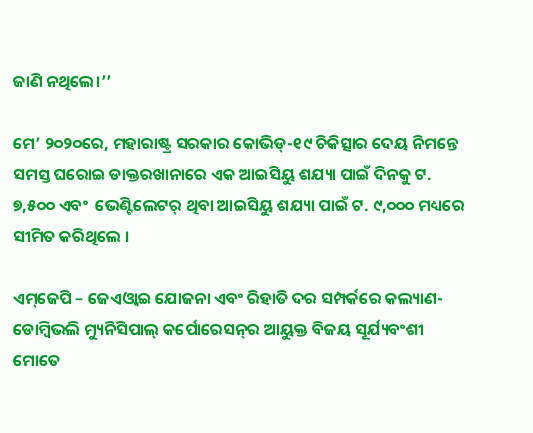ଜାଣି ନଥିଲେ।’’

ମେ’ ୨୦୨୦ରେ, ମହାରାଷ୍ଟ୍ର ସରକାର କୋଭିଡ୍‌-୧୯ ଚିକିତ୍ସାର ଦେୟ ନିମନ୍ତେ  ସମସ୍ତ ଘରୋଇ ଡାକ୍ତରଖାନାରେ ଏକ ଆଇସିୟୁ ଶଯ୍ୟା ପାଇଁ ଦିନକୁ ଟ. ୭,୫୦୦ ଏବଂ  ଭେଣ୍ଟିଲେଟର୍‌ ଥିବା ଆଇସିୟୁ ଶଯ୍ୟା ପାଇଁ ଟ. ୯,୦୦୦ ମଧ୍ୟରେ ସୀମିତ କରିଥିଲେ ।

ଏମ୍‌ଜେପି – ଜେଏଓ୍ୱାଇ ଯୋଜନା ଏବଂ ରିହାତି ଦର ସମ୍ପର୍କରେ କଲ୍ୟାଣ- ଡୋମ୍ବିଭଲି ମ୍ୟୁନିସିପାଲ୍‌ କର୍ପୋରେସନ୍‌ର ଆୟୁକ୍ତ ବିଜୟ ସୂର୍ଯ୍ୟବଂଶୀ ମୋତେ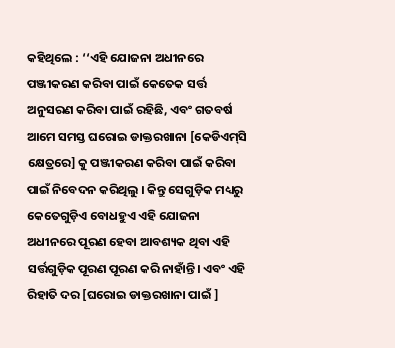କହିଥିଲେ : ‘‘ଏହି ଯୋଜନା ଅଧୀନରେ ପଞ୍ଜୀକରଣ କରିବା ପାଇଁ କେତେକ ସର୍ତ୍ତ ଅନୁସରଣ କରିବା ପାଇଁ ରହିଛି, ଏବଂ ଗତବର୍ଷ ଆମେ ସମସ୍ତ ଘରୋଇ ଡାକ୍ତରଖାନା [କେଡିଏମ୍‌ସି କ୍ଷେତ୍ରରେ] କୁ ପଞ୍ଜୀକରଣ କରିବା ପାଇଁ କରିବା ପାଇଁ ନିବେଦନ କରିଥିଲୁ । କିନ୍ତୁ ସେଗୁଡ଼ିକ ମଧ୍ୟରୁ କେତେଗୁଡ଼ିଏ ବୋଧହୁଏ ଏହି ଯୋଜନା ଅଧୀନରେ ପୂରଣ ହେବା ଆବଶ୍ୟକ ଥିବା ଏହି ସର୍ତ୍ତଗୁଡ଼ିକ ପୂରଣ ପୂରଣ କରି ନାହାଁନ୍ତି। ଏବଂ ଏହି ରିହାତି ଦର [ଘରୋଇ ଡାକ୍ତରଖାନା ପାଇଁ ]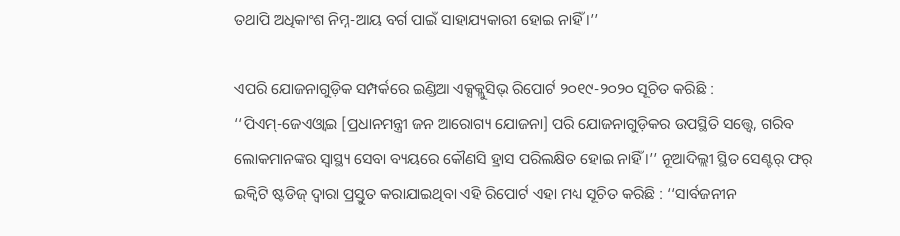ତଥାପି ଅଧିକାଂଶ ନିମ୍ନ-ଆୟ ବର୍ଗ ପାଇଁ ସାହାଯ୍ୟକାରୀ ହୋଇ ନାହିଁ ।’’

ଏପରି ଯୋଜନାଗୁଡ଼ିକ ସମ୍ପର୍କରେ ଇଣ୍ଡିଆ ଏକ୍ସକ୍ଲୁସିଭ୍‌ ରିପୋର୍ଟ ୨୦୧୯-୨୦୨୦ ସୂଚିତ କରିଛି : ‘‘ପିଏମ୍‌-ଜେଏଓ୍ୱାଇ [ପ୍ରଧାନମନ୍ତ୍ରୀ ଜନ ଆରୋଗ୍ୟ ଯୋଜନା] ପରି ଯୋଜନାଗୁଡ଼ିକର ଉପସ୍ଥିତି ସତ୍ତ୍ୱେ, ଗରିବ ଲୋକମାନଙ୍କର ସ୍ୱାସ୍ଥ୍ୟ ସେବା ବ୍ୟୟରେ କୌଣସି ହ୍ରାସ ପରିଲକ୍ଷିତ ହୋଇ ନାହିଁ ।’’ ନୂଆଦିଲ୍ଲୀ ସ୍ଥିତ ସେଣ୍ଟର୍‌ ଫର୍‌ ଇକ୍ୱିଟି ଷ୍ଟଡିଜ୍‌ ଦ୍ୱାରା ପ୍ରସ୍ତୁତ କରାଯାଇଥିବା ଏହି ରିପୋର୍ଟ ଏହା ମଧ୍ୟ ସୂଚିତ କରିଛି : ‘‘ସାର୍ବଜନୀନ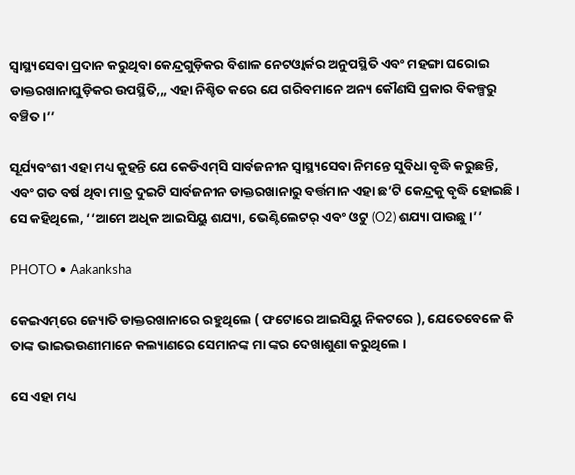ସ୍ୱାସ୍ଥ୍ୟସେବା ପ୍ରଦାନ କରୁଥିବା କେନ୍ଦ୍ରଗୁଡ଼ିକର ବିଶାଳ ନେଟଓ୍ୱାର୍କର ଅନୁପସ୍ଥିତି ଏବଂ ମହଙ୍ଗା ଘରୋଇ ଡାକ୍ତରଖାନାଘୁଡ଼ିକର ଉପସ୍ଥିତି,,, ଏହା ନିଶ୍ଚିତ କରେ ଯେ ଗରିବମାନେ ଅନ୍ୟ କୌଣସି ପ୍ରକାର ବିକଳ୍ପରୁ ବଞ୍ଚିତ ।’’

ସୂର୍ଯ୍ୟବଂଶୀ ଏହା ମଧ୍ୟ କୁହନ୍ତି ଯେ କେଡିଏମ୍‌ସି ସାର୍ବଜନୀନ ସ୍ୱାସ୍ଥ୍ୟସେବା ନିମନ୍ତେ ସୁବିଧା ବୃଦ୍ଧି କରୁଛନ୍ତି, ଏବଂ ଗତ ବର୍ଷ ଥିବା ମାତ୍ର ଦୁଇଟି ସାର୍ବଜନୀନ ଡାକ୍ତରଖାନାରୁ ବର୍ତ୍ତମାନ ଏହା ଛ’ଟି କେନ୍ଦ୍ରକୁ ବୃଦ୍ଧି ହୋଇଛି । ସେ କହିଥିଲେ, ‘‘ଆମେ ଅଧିକ ଆଇସିୟୁ ଶଯ୍ୟା, ଭେଣ୍ଟିଲେଟର୍‌ ଏବଂ ଓଟୁ (O2) ଶଯ୍ୟା ପାଉଛୁ ।’’

PHOTO • Aakanksha

କେଇଏମ୍‌ରେ ଜ୍ୟୋତି ଡାକ୍ତରଖାନାରେ ରହୁଥିଲେ ( ଫଟୋରେ ଆଇସିୟୁ ନିକଟରେ ), ଯେତେବେଳେ କି ତାଙ୍କ ଭାଇଭଉଣୀମାନେ କଲ୍ୟାଣରେ ସେମାନଙ୍କ ମା ଙ୍କର ଦେଖାଶୁଣା କରୁଥିଲେ ।

ସେ ଏହା ମଧ୍ୟ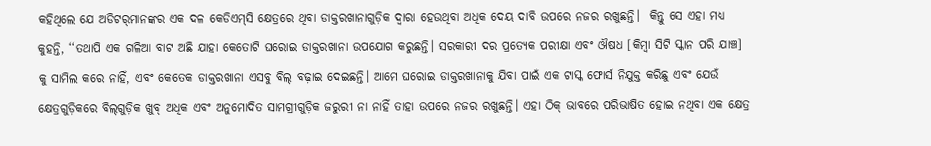କହିଥିଲେ ଯେ ଅଡିଟର୍‌ମାନଙ୍କର ଏକ ଦଳ କେଡିଏମ୍‌ସି କ୍ଷେତ୍ରରେ ଥିବା ଡାକ୍ତରଖାନାଗୁଡ଼ିକ ଦ୍ୱାରା ହେଉଥିବା ଅଧିକ ଦେୟ ଦାବି ଉପରେ ନଜର ରଖୁଛନ୍ତି।  କିନ୍ତୁ ସେ ଏହା ମଧ୍ୟ କୁହନ୍ତି, ‘‘ତଥାପି ଏକ ଗଳିଆ ବାଟ ଅଛି ଯାହା କେତୋଟି ଘରୋଇ ଡାକ୍ତରଖାନା ଉପଯୋଗ କରୁଛନ୍ତି। ସରକାରୀ ଦର ପ୍ରତ୍ୟେକ ପରୀକ୍ଷା ଏବଂ ଔଷଧ [କିମ୍ବା ସିଟି ସ୍କାନ ପରି ଯାଞ୍ଚ] କୁ ସାମିଲ କରେ ନାହିଁ, ଏବଂ କେତେକ ଡାକ୍ତରଖାନା ଏସବୁ ବିଲ୍‌ ବଢ଼ାଇ ଦେଇଛନ୍ତି। ଆମେ ଘରୋଇ ଡାକ୍ତରଖାନାକୁ ଯିବା ପାଇଁ ଏକ ଟାସ୍କ ଫୋର୍ସ ନିଯୁକ୍ତ କରିଛୁ ଏବଂ ଯେଉଁ କ୍ଷେତ୍ରଗୁଡ଼ିକରେ ବିଲ୍‌ଗୁଡ଼ିକ ଖୁବ୍‌ ଅଧିକ ଏବଂ ଅନୁମୋଦିତ ସାମଗ୍ରୀଗୁଡ଼ିକ ଜରୁରୀ ନା ନାହିଁ ତାହା ଉପରେ ନଜର ରଖୁଛନ୍ତି। ଏହା ଠିକ୍‌ ଭାବରେ ପରିଭାଷିତ ହୋଇ ନଥିବା ଏକ କ୍ଷେତ୍ର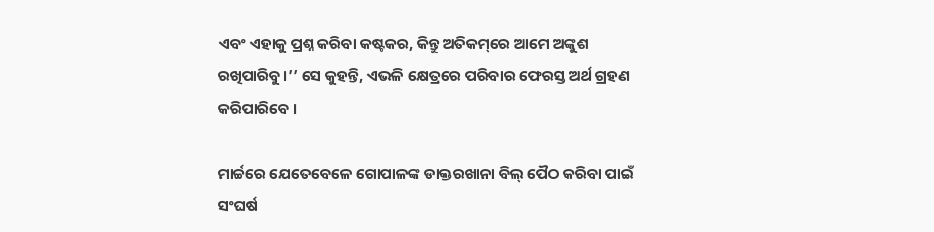ଏବଂ ଏହାକୁ ପ୍ରଶ୍ନ କରିବା କଷ୍ଟକର, କିନ୍ତୁ ଅତିକମ୍‌ରେ ଆମେ ଅଙ୍କୁଶ ରଖିପାରିବୁ।’’ ସେ କୁହନ୍ତି, ଏଭଳି କ୍ଷେତ୍ରରେ ପରିବାର ଫେରସ୍ତ ଅର୍ଥ ଗ୍ରହଣ କରିପାରିବେ ।

ମାର୍ଚ୍ଚରେ ଯେତେବେଳେ ଗୋପାଳଙ୍କ ଡାକ୍ତରଖାନା ବିଲ୍‌ ପୈଠ କରିବା ପାଇଁ ସଂଘର୍ଷ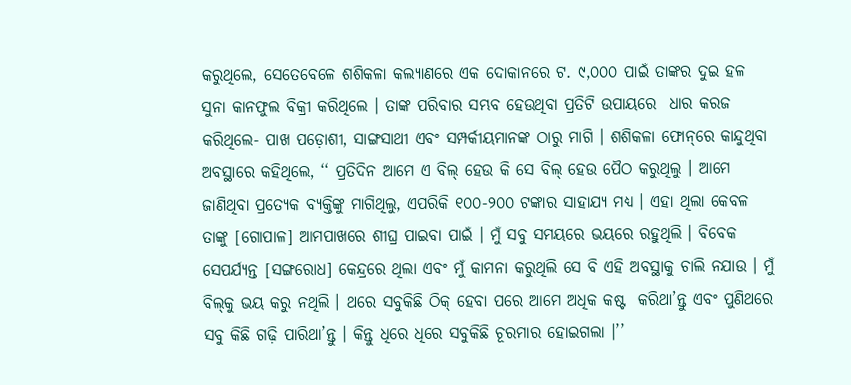କରୁଥିଲେ, ସେତେବେଳେ ଶଶିକଳା କଲ୍ୟାଣରେ ଏକ ଦୋକାନରେ ଟ. ୯,୦୦୦ ପାଇଁ ତାଙ୍କର ଦୁଇ ହଳ ସୁନା କାନଫୁଲ ବିକ୍ରୀ କରିଥିଲେ । ତାଙ୍କ ପରିବାର ସମ୍ଭବ ହେଉଥିବା ପ୍ରତିଟି ଉପାୟରେ  ଧାର କରଜ କରିଥିଲେ- ପାଖ ପଡ଼ୋଶୀ, ସାଙ୍ଗସାଥୀ ଏବଂ ସମ୍ପର୍କୀୟମାନଙ୍କ ଠାରୁ ମାଗି । ଶଶିକଳା ଫୋନ୍‌ରେ କାନ୍ଦୁଥିବା ଅବସ୍ଥାରେ କହିଥିଲେ, ‘‘ ପ୍ରତିଦିନ ଆମେ ଏ ବିଲ୍‌ ହେଉ କି ସେ ବିଲ୍‌ ହେଉ ପୈଠ କରୁଥିଲୁ । ଆମେ ଜାଣିଥିବା ପ୍ରତ୍ୟେକ ବ୍ୟକ୍ତିଙ୍କୁ ମାଗିଥିଲୁ, ଏପରିକି ୧୦୦-୨୦୦ ଟଙ୍କାର ସାହାଯ୍ୟ ମଧ୍ୟ । ଏହା ଥିଲା କେବଳ ତାଙ୍କୁ [ଗୋପାଳ] ଆମପାଖରେ ଶୀଘ୍ର ପାଇବା ପାଇଁ । ମୁଁ ସବୁ ସମୟରେ ଭୟରେ ରହୁଥିଲି । ବିବେକ ସେପର୍ଯ୍ୟନ୍ତ [ସଙ୍ଗରୋଧ] କେନ୍ଦ୍ରରେ ଥିଲା ଏବଂ ମୁଁ କାମନା କରୁଥିଲି ସେ ବି ଏହି ଅବସ୍ଥାକୁ ଚାଲି ନଯାଉ । ମୁଁ ବିଲ୍‌କୁ ଭୟ କରୁ ନଥିଲି । ଥରେ ସବୁକିଛି ଠିକ୍‌ ହେବା ପରେ ଆମେ ଅଧିକ କଷ୍ଟ  କରିଥା’ନ୍ତୁ ଏବଂ ପୁଣିଥରେ ସବୁ କିଛି ଗଢ଼ି ପାରିଥା’ନ୍ତୁ । କିନ୍ତୁ ଧିରେ ଧିରେ ସବୁକିଛି ଚୂରମାର ହୋଇଗଲା ।’’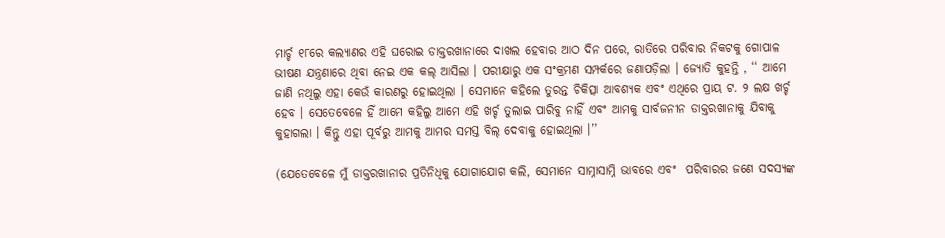ମାର୍ଚ୍ଚ ୧୮ରେ କଲ୍ୟାଣର ଏହି ଘରୋଇ ଡାକ୍ତରଖାନାରେ ଦାଖଲ ହେବାର ଆଠ ଦିନ ପରେ, ରାତିରେ ପରିବାର ନିକଟକୁ ଗୋପାଳ ଭୀଷଣ ଯନ୍ତ୍ରଣାରେ ଥିବା ନେଇ ଏକ କଲ୍‌ ଆସିଲା । ପରୀକ୍ଷାରୁ ଏକ ସଂକ୍ରମଣ ସମ୍ପର୍କରେ ଜଣାପଡ଼ିଲା । ଜ୍ୟୋତି କୁହନ୍ତି , ‘‘ ଆମେ ଜାଣି ନଥିଲୁ ଏହା କେଉଁ କାରଣରୁ ହୋଇଥିଲା । ସେମାନେ କହିଲେ ତୁରନ୍ତ ଚିକିତ୍ସା ଆବଶ୍ୟକ ଏବଂ ଏଥିରେ ପ୍ରାୟ ଟ. ୨ ଲକ୍ଷ ଖର୍ଚ୍ଚ ହେବ । ସେତେବେଳେ ହିଁ ଆମେ କହିଲୁ ଆମେ ଏହି ଖର୍ଚ୍ଚ ତୁଲାଇ ପାରିବୁ ନାହିଁ ଏବଂ ଆମକୁ ସାର୍ବଜନୀନ ଡାକ୍ତରଖାନାକୁ ଯିବାକୁ କୁହାଗଲା । କିନ୍ତୁ ଏହା ପୂର୍ବରୁ ଆମକୁ ଆମର ସମସ୍ତ ବିଲ୍‌ ଦେବାକୁ ହୋଇଥିଲା ।’’

(ଯେତେବେଳେ ମୁଁ ଡାକ୍ତରଖାନାର ପ୍ରତିନିଧିକୁ ଯୋଗାଯୋଗ କଲି, ସେମାନେ ସାମ୍ନାସାମ୍ନି ଭାବରେ ଏବଂ  ପରିବାରର ଜଣେ ସଦସ୍ୟଙ୍କ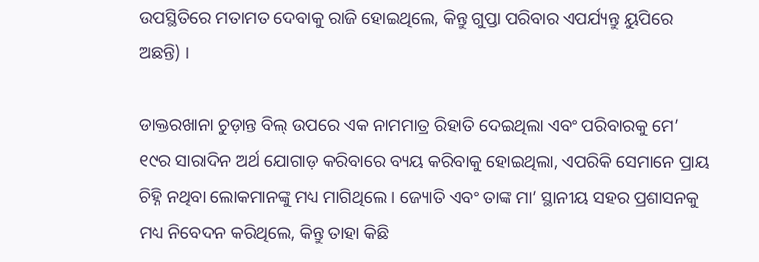ଉପସ୍ଥିତିରେ ମତାମତ ଦେବାକୁ ରାଜି ହୋଇଥିଲେ, କିନ୍ତୁ ଗୁପ୍ତା ପରିବାର ଏପର୍ଯ୍ୟନ୍ତୁ ୟୁପିରେ ଅଛନ୍ତି) ।

ଡାକ୍ତରଖାନା ଚୁଡ଼ାନ୍ତ ବିଲ୍‌ ଉପରେ ଏକ ନାମମାତ୍ର ରିହାତି ଦେଇଥିଲା ଏବଂ ପରିବାରକୁ ମେ’ ୧୯ର ସାରାଦିନ ଅର୍ଥ ଯୋଗାଡ଼ କରିବାରେ ବ୍ୟୟ କରିବାକୁ ହୋଇଥିଲା, ଏପରିକି ସେମାନେ ପ୍ରାୟ ଚିହ୍ନି ନଥିବା ଲୋକମାନଙ୍କୁ ମଧ୍ୟ ମାଗିଥିଲେ । ଜ୍ୟୋତି ଏବଂ ତାଙ୍କ ମା’ ସ୍ଥାନୀୟ ସହର ପ୍ରଶାସନକୁ ମଧ୍ୟ ନିବେଦନ କରିଥିଲେ, କିନ୍ତୁ ତାହା କିଛି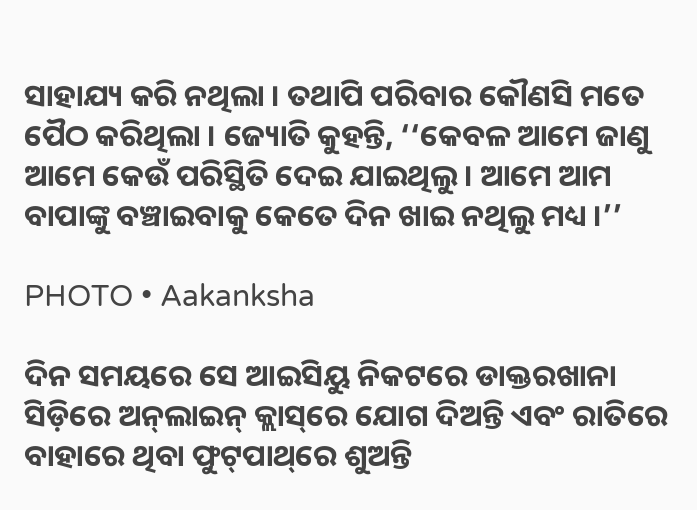ସାହାଯ୍ୟ କରି ନଥିଲା । ତଥାପି ପରିବାର କୌଣସି ମତେ ପୈଠ କରିଥିଲା । ଜ୍ୟୋତି କୁହନ୍ତି, ‘‘କେବଳ ଆମେ ଜାଣୁ ଆମେ କେଉଁ ପରିସ୍ଥିତି ଦେଇ ଯାଇଥିଲୁ । ଆମେ ଆମ ବାପାଙ୍କୁ ବଞ୍ଚାଇବାକୁ କେତେ ଦିନ ଖାଇ ନଥିଲୁ ମଧ୍ୟ ।’’

PHOTO • Aakanksha

ଦିନ ସମୟରେ ସେ ଆଇସିୟୁ ନିକଟରେ ଡାକ୍ତରଖାନା ସିଡ଼ିରେ ଅନ୍‌ଲାଇନ୍‌ କ୍ଲାସ୍‌ରେ ଯୋଗ ଦିଅନ୍ତି ଏବଂ ରାତିରେ ବାହାରେ ଥିବା ଫୁଟ୍‌ପାଥ୍‌ରେ ଶୁଅନ୍ତି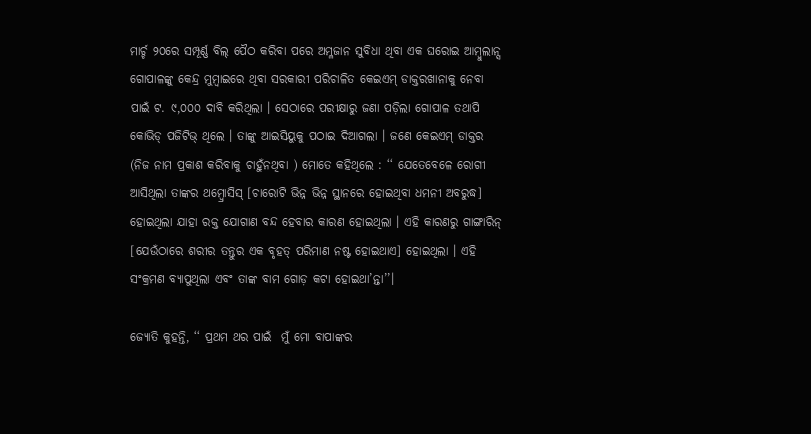ମାର୍ଚ୍ଚ ୨୦ରେ ସମ୍ପୂର୍ଣ୍ଣ ବିଲ୍‌ ପୈଠ କରିବା ପରେ ଅମ୍ଳଜାନ ସୁବିଧା ଥିବା ଏକ ଘରୋଇ ଆମ୍ବୁଲାନ୍ସ ଗୋପାଳଙ୍କୁ କେନ୍ଦ୍ର ମୁମ୍ବାଇରେ ଥିବା ସରକାରୀ ପରିଚାଳିତ କେଇଏମ୍‌ ଡାକ୍ତରଖାନାକୁ ନେବା ପାଇଁ ଟ. ୯,୦୦୦ ଦାବି କରିଥିଲା । ସେଠାରେ ପରୀକ୍ଷାରୁ ଜଣା ପଡ଼ିଲା ଗୋପାଳ ତଥାପି କୋଭିଡ୍‌ ପଜିଟିଭ୍‌ ଥିଲେ । ତାଙ୍କୁ ଆଇସିୟୁକୁ ପଠାଇ ଦିଆଗଲା । ଜଣେ କେଇଏମ୍‌ ଡାକ୍ତର (ନିଜ ନାମ ପ୍ରକାଶ କରିବାକୁ ଚାହୁଁନଥିବା ) ମୋତେ କହିଥିଲେ : ‘‘ ଯେତେବେଳେ ରୋଗୀ ଆସିଥିଲା ତାଙ୍କର ଥମ୍ବ୍ରୋସିସ୍‌ [ଚାରୋଟି ଭିନ୍ନ ଭିନ୍ନ ସ୍ଥାନରେ ହୋଇଥିବା ଧମନୀ ଅବରୁଦ୍ଧ] ହୋଇଥିଲା ଯାହା ରକ୍ତ ଯୋଗାଣ ବନ୍ଦ ହେବାର କାରଣ ହୋଇଥିଲା । ଏହି କାରଣରୁ ଗାଙ୍ଗାରିନ୍‌ [ଯେଉଁଠାରେ ଶରୀର ତନ୍ତୁର ଏକ ବୃହତ୍‌ ପରିମାଣ ନଷ୍ଟ ହୋଇଥାଏ] ହୋଇଥିଲା । ଏହି ସଂକ୍ରମଣ ବ୍ୟାପୁଥିଲା ଏବଂ ତାଙ୍କ ବାମ ଗୋଡ଼ କଟା ହୋଇଥା’ନ୍ତା’’।

ଜ୍ୟୋତି କୁହନ୍ତି, ‘‘ ପ୍ରଥମ ଥର ପାଇଁ  ମୁଁ ମୋ ବାପାଙ୍କର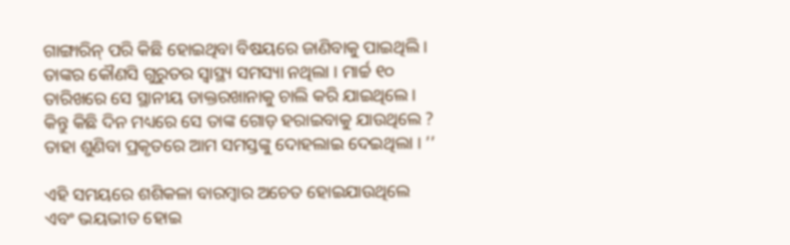ଗାଙ୍ଗାରିନ୍‌ ପରି କିଛି ହୋଇଥିବା ବିଷୟରେ ଜାଣିବାକୁ ପାଇଥିଲି । ତାଙ୍କର କୌଣସି ଗୁରୁତର ସ୍ୱାସ୍ଥ୍ୟ ସମସ୍ୟା ନଥିଲା । ମାର୍ଚ୍ଚ ୧୦ ତାରିଖରେ ସେ ସ୍ଥାନୀୟ ଡାକ୍ତରଖାନାକୁ ଚାଲି କରି ଯାଇଥିଲେ । କିନ୍ତୁ କିଛି ଦିନ ମଧ୍ୟରେ ସେ ତାଙ୍କ ଗୋଡ଼ ହରାଇବାକୁ ଯାଉଥିଲେ ? ତାହା ଶୁଣିବା ପ୍ରକୃତରେ ଆମ ସମସ୍ତଙ୍କୁ ଦୋହଲାଇ ଦେଇଥିଲା । ’’

ଏହି ସମୟରେ ଶଶିକଳା ବାରମ୍ବାର ଅଚେତ ହୋଇଯାଉଥିଲେ ଏବଂ ଭୟଭୀତ ହୋଇ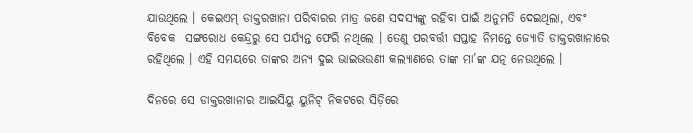ଯାଉଥିଲେ । କେଇଏମ୍‌ ଡାକ୍ତରଖାନା ପରିବାରର ମାତ୍ର ଜଣେ ସଦସ୍ୟଙ୍କୁ ରହିବା ପାଇଁ ଅନୁମତି ଦେଇଥିଲା, ଏବଂ ବିବେକ  ସଙ୍ଗରୋଧ କେନ୍ଦ୍ରରୁ ସେ ପର୍ଯ୍ୟନ୍ତ ଫେରି ନଥିଲେ । ତେଣୁ ପରବର୍ତ୍ତୀ ସପ୍ତାହ ନିମନ୍ତେ ଜ୍ୟୋତି ଡାକ୍ତରଖାନାରେ ରହିଥିଲେ । ଏହି ସମୟରେ ତାଙ୍କର ଅନ୍ୟ ଦୁଇ ଭାଇଭଉଣୀ କଲ୍ୟାଣରେ ତାଙ୍କ ମା’ଙ୍କ ଯତ୍ନ ନେଉଥିଲେ ।

ଦିନରେ ସେ ଡାକ୍ତରଖାନାର ଆଇସିୟୁ ୟୁନିଟ୍‌ ନିକଟରେ ସିଡ଼ିରେ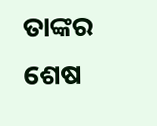ତାଙ୍କର ଶେଷ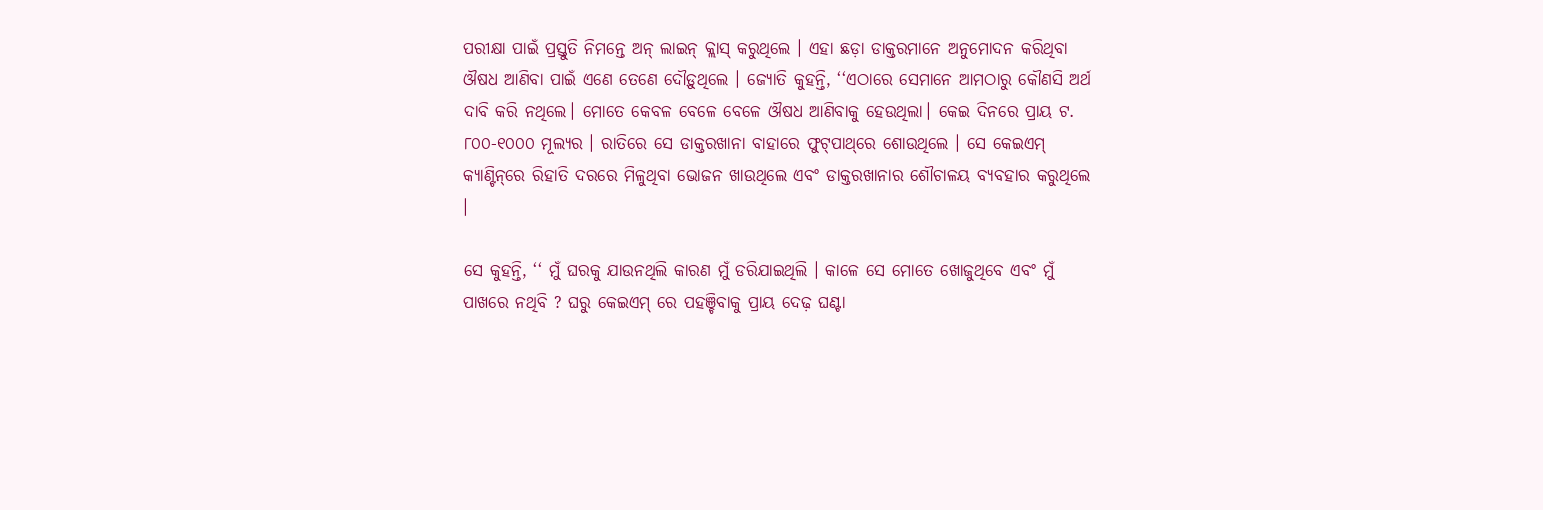ପରୀକ୍ଷା ପାଇଁ ପ୍ରସ୍ତୁତି ନିମନ୍ତେ ଅନ୍‌ ଲାଇନ୍‌ କ୍ଲାସ୍‌ କରୁଥିଲେ । ଏହା ଛଡ଼ା ଡାକ୍ତରମାନେ ଅନୁମୋଦନ କରିଥିବା ଔଷଧ ଆଣିବା ପାଇଁ ଏଣେ ତେଣେ ଦୌଡ଼ୁଥିଲେ । ଜ୍ୟୋତି କୁହନ୍ତି, ‘‘ଏଠାରେ ସେମାନେ ଆମଠାରୁ କୌଣସି ଅର୍ଥ ଦାବି କରି ନଥିଲେ। ମୋତେ କେବଳ ବେଳେ ବେଳେ ଔଷଧ ଆଣିବାକୁ ହେଉଥିଲା। କେଇ ଦିନରେ ପ୍ରାୟ ଟ. ୮୦୦-୧୦୦୦ ମୂଲ୍ୟର । ରାତିରେ ସେ ଡାକ୍ତରଖାନା ବାହାରେ ଫୁଟ୍‌ପାଥ୍‌ରେ ଶୋଉଥିଲେ । ସେ କେଇଏମ୍‌ କ୍ୟାଣ୍ଟିନ୍‌ରେ ରିହାତି ଦରରେ ମିଳୁଥିବା ଭୋଜନ ଖାଉଥିଲେ ଏବଂ ଡାକ୍ତରଖାନାର ଶୌଚାଳୟ ବ୍ୟବହାର କରୁଥିଲେ ।

ସେ କୁହନ୍ତି, ‘‘ ମୁଁ ଘରକୁ ଯାଉନଥିଲି କାରଣ ମୁଁ ଡରିଯାଇଥିଲି । କାଳେ ସେ ମୋତେ ଖୋଜୁଥିବେ ଏବଂ ମୁଁ ପାଖରେ ନଥିବି ? ଘରୁ କେଇଏମ୍‌ ରେ ପହଞ୍ଚିବାକୁ ପ୍ରାୟ ଦେଢ଼ ଘଣ୍ଟା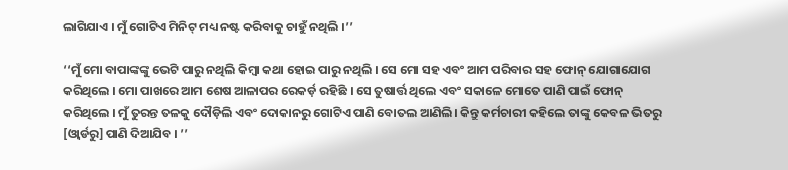ଲାଗିଯାଏ । ମୁଁ ଗୋଟିଏ ମିନିଟ୍‌ ମଧ୍ୟ ନଷ୍ଟ କରିବାକୁ ଚାହୁଁ ନଥିଲି ।’’

‘‘ମୁଁ ମୋ ବାପାଙ୍କଙ୍କୁ ଭେଟି ପାରୁ ନଥିଲି କିମ୍ବା କଥା ହୋଇ ପାରୁ ନଥିଲି । ସେ ମୋ ସହ ଏବଂ ଆମ ପରିବାର ସହ ଫୋନ୍‌ ଯୋଗାଯୋଗ କରିଥିଲେ । ମୋ ପାଖରେ ଆମ ଶେଷ ଆଳାପର ରେକର୍ଡ଼ ରହିଛି । ସେ ତୁଷାର୍ତ୍ତ ଥିଲେ ଏବଂ ସକାଳେ ମୋତେ ପାଣି ପାଇଁ ଫୋନ୍‌ କରିଥିଲେ । ମୁଁ ତୁରନ୍ତ ତଳକୁ ଦୌଡ଼ିଲି ଏବଂ ଦୋକାନରୁ ଗୋଟିଏ ପାଣି ବୋତଲ ଆଣିଲି। କିନ୍ତୁ କର୍ମଚାରୀ କହିଲେ ତାଙ୍କୁ କେବଳ ଭିତରୁ [ଓ୍ୱାର୍ଡରୁ] ପାଣି ଦିଆଯିବ । ’’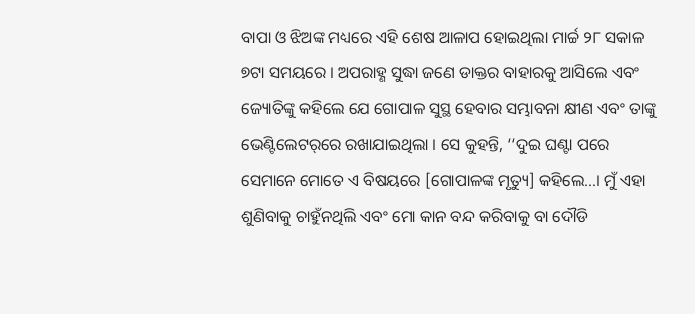ବାପା ଓ ଝିଅଙ୍କ ମଧ୍ୟରେ ଏହି ଶେଷ ଆଳାପ ହୋଇଥିଲା ମାର୍ଚ୍ଚ ୨୮ ସକାଳ ୭ଟା ସମୟରେ । ଅପରାହ୍ଣ ସୁଦ୍ଧା ଜଣେ ଡାକ୍ତର ବାହାରକୁ ଆସିଲେ ଏବଂ ଜ୍ୟୋତିଙ୍କୁ କହିଲେ ଯେ ଗୋପାଳ ସୁସ୍ଥ ହେବାର ସମ୍ଭାବନା କ୍ଷୀଣ ଏବଂ ତାଙ୍କୁ ଭେଣ୍ଟିଲେଟର୍‌ରେ ରଖାଯାଇଥିଲା । ସେ କୁହନ୍ତି, ‘‘ଦୁଇ ଘଣ୍ଟା ପରେ ସେମାନେ ମୋତେ ଏ ବିଷୟରେ [ଗୋପାଳଙ୍କ ମୃତ୍ୟୁ] କହିଲେ…। ମୁଁ ଏହା ଶୁଣିବାକୁ ଚାହୁଁନଥିଲି ଏବଂ ମୋ କାନ ବନ୍ଦ କରିବାକୁ ବା ଦୌଡି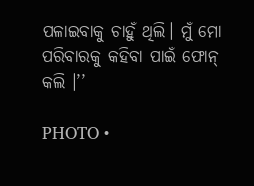ପଳାଇବାକୁ ଚାହୁଁ ଥିଲି। ମୁଁ ମୋ ପରିବାରକୁ କହିବା ପାଇଁ ଫୋନ୍‌ କଲି ।’’

PHOTO •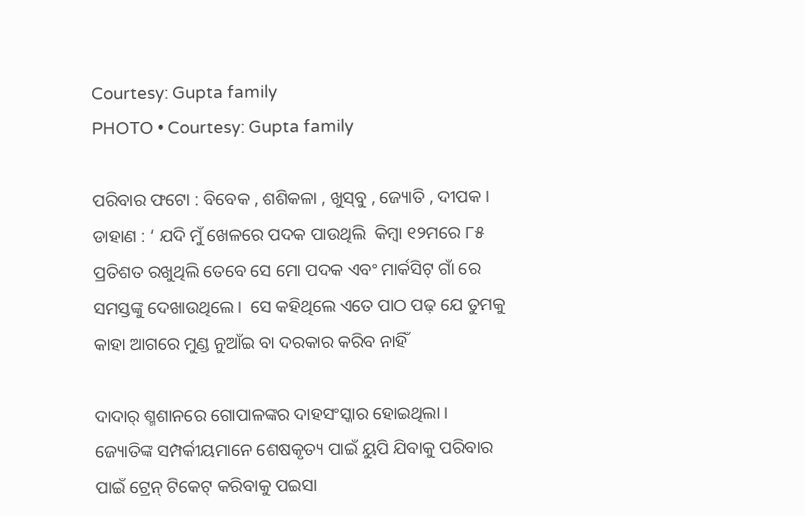Courtesy: Gupta family
PHOTO • Courtesy: Gupta family

ପରିବାର ଫଟୋ : ବିବେକ , ଶଶିକଳା , ଖୁସ୍‌ବୁ , ଜ୍ୟୋତି , ଦୀପକ । ଡାହାଣ : ‘ ଯଦି ମୁଁ ଖେଳରେ ପଦକ ପାଉଥିଲି  କିମ୍ବା ୧୨ମରେ ୮୫ ପ୍ରତିଶତ ରଖୁଥିଲି ତେବେ ସେ ମୋ ପଦକ ଏବଂ ମାର୍କସିଟ୍‌ ଗାଁ ରେ ସମସ୍ତଙ୍କୁ ଦେଖାଉଥିଲେ ।  ସେ କହିଥିଲେ ଏତେ ପାଠ ପଢ଼ ଯେ ତୁମକୁ କାହା ଆଗରେ ମୁଣ୍ଡ ନୁଆଁଇ ବା ଦରକାର କରିବ ନାହିଁ

ଦାଦାର୍‌ ଶ୍ମଶାନରେ ଗୋପାଳଙ୍କର ଦାହସଂସ୍କାର ହୋଇଥିଲା । ଜ୍ୟୋତିଙ୍କ ସମ୍ପର୍କୀୟମାନେ ଶେଷକୃତ୍ୟ ପାଇଁ ୟୁପି ଯିବାକୁ ପରିବାର ପାଇଁ ଟ୍ରେନ୍‌ ଟିକେଟ୍‌ କରିବାକୁ ପଇସା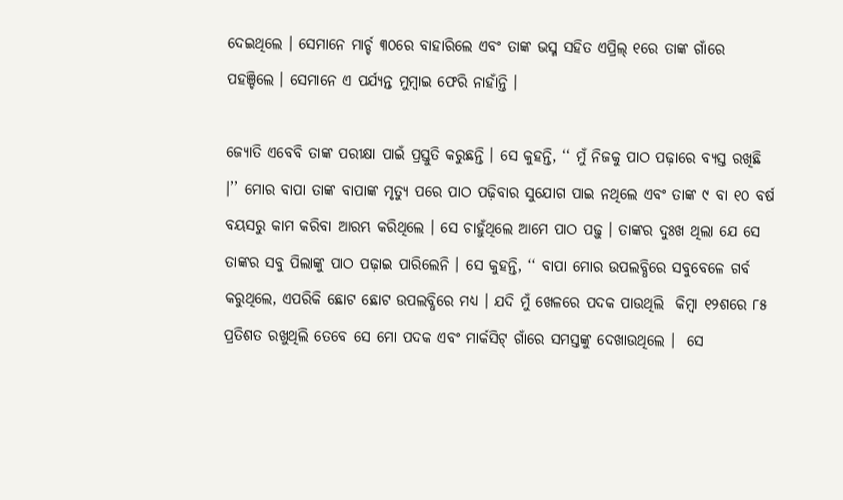ଦେଇଥିଲେ । ସେମାନେ ମାର୍ଚ୍ଚ ୩୦ରେ ବାହାରିଲେ ଏବଂ ତାଙ୍କ ଭସ୍ମ ସହିତ ଏପ୍ରିଲ୍‌ ୧ରେ ତାଙ୍କ ଗାଁରେ ପହଞ୍ଚିଲେ । ସେମାନେ ଏ ପର୍ଯ୍ୟନ୍ତ ମୁମ୍ବାଇ ଫେରି ନାହାଁନ୍ତି ।

ଜ୍ୟୋତି ଏବେବି ତାଙ୍କ ପରୀକ୍ଷା ପାଇଁ ପ୍ରସ୍ତୁତି କରୁଛନ୍ତି । ସେ କୁହନ୍ତି, ‘‘ ମୁଁ ନିଜକୁ ପାଠ ପଢ଼ାରେ ବ୍ୟସ୍ତ ରଖିଛି ।’’ ମୋର ବାପା ତାଙ୍କ ବାପାଙ୍କ ମୃତ୍ୟୁ ପରେ ପାଠ ପଢ଼ିବାର ସୁଯୋଗ ପାଇ ନଥିଲେ ଏବଂ ତାଙ୍କ ୯ ବା ୧୦ ବର୍ଷ ବୟସରୁ କାମ କରିବା ଆରମ୍ଭ କରିଥିଲେ । ସେ ଚାହୁଁଥିଲେ ଆମେ ପାଠ ପଢ଼ୁ । ତାଙ୍କର ଦୁଃଖ ଥିଲା ଯେ ସେ ତାଙ୍କର ସବୁ ପିଲାଙ୍କୁ ପାଠ ପଢ଼ାଇ ପାରିଲେନି । ସେ କୁହନ୍ତି, ‘‘ ବାପା ମୋର ଉପଲବ୍ଧିରେ ସବୁବେଳେ ଗର୍ବ କରୁଥିଲେ, ଏପରିକି ଛୋଟ ଛୋଟ ଉପଲବ୍ଧିରେ ମଧ୍ୟ । ଯଦି ମୁଁ ଖେଳରେ ପଦକ ପାଉଥିଲି  କିମ୍ବା ୧୨ଶରେ ୮୫ ପ୍ରତିଶତ ରଖୁଥିଲି ତେବେ ସେ ମୋ ପଦକ ଏବଂ ମାର୍କସିଟ୍‌ ଗାଁରେ ସମସ୍ତଙ୍କୁ ଦେଖାଉଥିଲେ ।  ସେ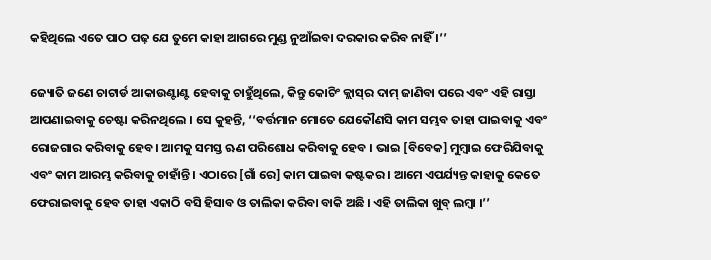କହିଥିଲେ ଏତେ ପାଠ ପଢ଼ ଯେ ତୁମେ କାହା ଆଗରେ ମୁଣ୍ଡ ନୁଆଁଇବା ଦରକାର କରିବ ନାହିଁ ।’’

ଜ୍ୟୋତି ଜଣେ ଚାଟାର୍ଡ ଆକାଉଣ୍ଟାଣ୍ଟ ହେବାକୁ ଚାହୁଁଥିଲେ, କିନ୍ତୁ କୋଚିଂ କ୍ଲାସ୍‌ର ଦାମ୍‌ ଜାଣିବା ପରେ ଏବଂ ଏହି ରାସ୍ତା ଆପଣାଇବାକୁ ଚେଷ୍ଟା କରିନଥିଲେ । ସେ କୁହନ୍ତି, ‘‘ବର୍ତ୍ତମାନ ମୋତେ ଯେକୌଣସି କାମ ସମ୍ଭବ ତାହା ପାଇବାକୁ ଏବଂ ରୋଜଗାର କରିବାକୁ ହେବ। ଆମକୁ ସମସ୍ତ ଋଣ ପରିଶୋଧ କରିବାକୁ ହେବ । ଭାଇ [ବିବେକ] ମୁମ୍ବାଇ ଫେରିଯିବାକୁ ଏବଂ କାମ ଆରମ୍ଭ କରିବାକୁ ଚାହାଁନ୍ତି । ଏଠାରେ [ଗାଁ ରେ] କାମ ପାଇବା କଷ୍ଟକର । ଆମେ ଏପର୍ଯ୍ୟନ୍ତ କାହାକୁ କେତେ ଫେରାଇବାକୁ ହେବ ତାହା ଏକାଠି ବସି ହିସାବ ଓ ତାଲିକା କରିବା ବାକି ଅଛି । ଏହି ତାଲିକା ଖୁବ୍‌ ଲମ୍ବା ।’’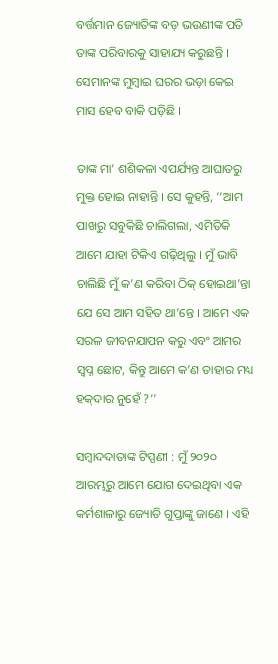ବର୍ତ୍ତମାନ ଜ୍ୟୋତିଙ୍କ ବଡ଼ ଭଉଣୀଙ୍କ ପତି ତାଙ୍କ ପରିବାରକୁ ସାହାଯ୍ୟ କରୁଛନ୍ତି । ସେମାନଙ୍କ ମୁମ୍ବାଇ ଘରର ଭଡ଼ା କେଇ ମାସ ହେବ ବାକି ପଡ଼ିଛି ।

ତାଙ୍କ ମା’ ଶଶିକଳା ଏପର୍ଯ୍ୟନ୍ତ ଆଘାତରୁ ମୁକ୍ତ ହୋଇ ନାହାନ୍ତି । ସେ କୁହନ୍ତି, ‘‘ଆମ ପାଖରୁ ସବୁକିଛି ଚାଲିଗଲା, ଏମିତିକି ଆମେ ଯାହା ଟିକିଏ ଗଢ଼ିଥିଲୁ । ମୁଁ ଭାବି ଚାଲିଛି ମୁଁ କ’ଣ କରିବା ଠିକ୍‌ ହୋଇଥା’ନ୍ତା ଯେ ସେ ଆମ ସହିତ ଥା’ନ୍ତେ । ଆମେ ଏକ ସରଳ ଜୀବନଯାପନ କରୁ ଏବଂ ଆମର ସ୍ୱପ୍ନ ଛୋଟ, କିନ୍ତୁ ଆମେ କ’ଣ ତାହାର ମଧ୍ୟ ହକ୍‌ଦାର ନୁହେଁ ?’’

ସମ୍ବାଦଦାତାଙ୍କ ଟିପ୍ପଣୀ : ମୁଁ ୨୦୨୦ ଆରମ୍ଭରୁ ଆମେ ଯୋଗ ଦେଇଥିବା ଏକ କର୍ମଶାଳାରୁ ଜ୍ୟୋତି ଗୁପ୍ତାଙ୍କୁ ଜାଣେ । ଏହି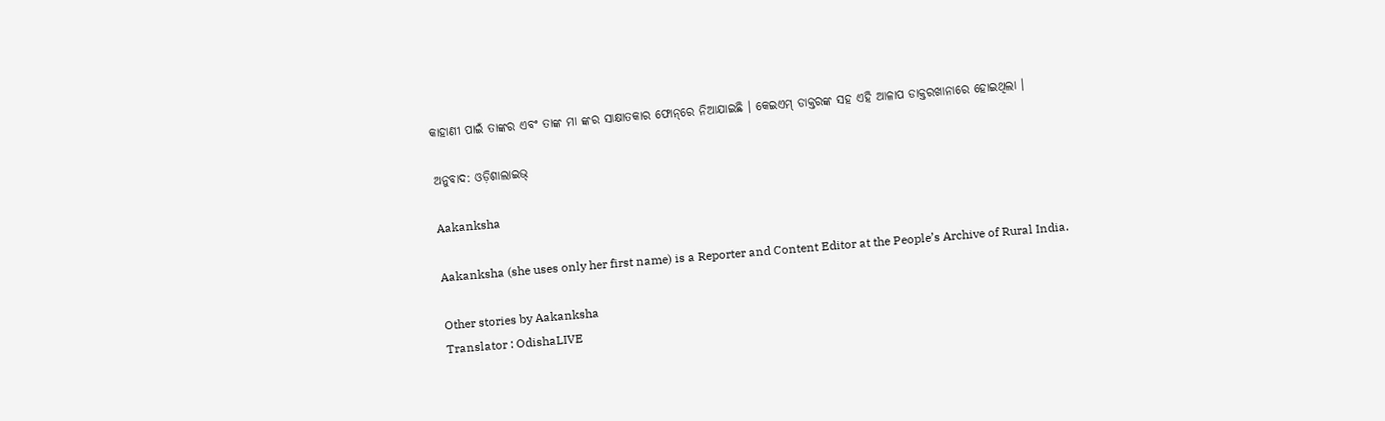କାହାଣୀ ପାଇଁ ତାଙ୍କର ଏବଂ ତାଙ୍କ ମା ଙ୍କର ସାକ୍ଷାତକାର ଫୋନ୍‌ରେ ନିଆଯାଇଛି । କେଇଏମ୍‌ ଡାକ୍ତରଙ୍କ ସହ ଏହି ଆଳାପ ଡାକ୍ତରଖାନାରେ ହୋଇଥିଲା ।

ଅନୁବାଦ: ଓଡ଼ିଶାଲାଇଭ୍‍

Aakanksha

Aakanksha (she uses only her first name) is a Reporter and Content Editor at the People’s Archive of Rural India.

Other stories by Aakanksha
Translator : OdishaLIVE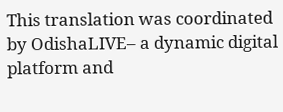This translation was coordinated by OdishaLIVE– a dynamic digital platform and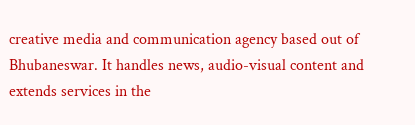creative media and communication agency based out of Bhubaneswar. It handles news, audio-visual content and extends services in the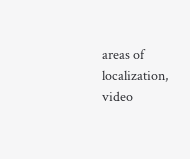areas of localization, video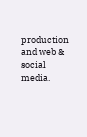production and web & social media.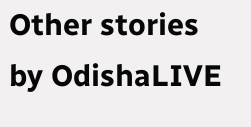Other stories by OdishaLIVE